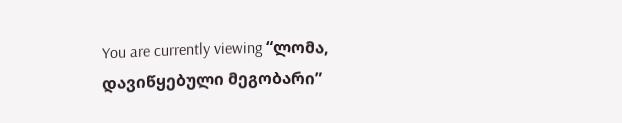You are currently viewing “ლომა, დავიწყებული მეგობარი”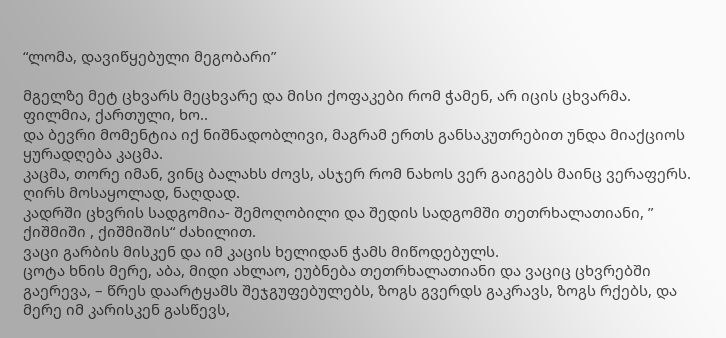“ლომა, დავიწყებული მეგობარი”

მგელზე მეტ ცხვარს მეცხვარე და მისი ქოფაკები რომ ჭამენ, არ იცის ცხვარმა.
ფილმია, ქართული, ხო..
და ბევრი მომენტია იქ ნიშნადობლივი, მაგრამ ერთს განსაკუთრებით უნდა მიაქციოს ყურადღება კაცმა.
კაცმა, თორე იმან, ვინც ბალახს ძოვს, ასჯერ რომ ნახოს ვერ გაიგებს მაინც ვერაფერს.
ღირს მოსაყოლად, ნაღდად.
კადრში ცხვრის სადგომია- შემოღობილი და შედის სადგომში თეთრხალათიანი, ” ქიშმიში , ქიშმიშის“ ძახილით.
ვაცი გარბის მისკენ და იმ კაცის ხელიდან ჭამს მიწოდებულს.
ცოტა ხნის მერე, აბა, მიდი ახლაო, ეუბნება თეთრხალათიანი და ვაციც ცხვრებში გაერევა, – წრეს დაარტყამს შეჯგუფებულებს, ზოგს გვერდს გაკრავს, ზოგს რქებს, და მერე იმ კარისკენ გასწევს,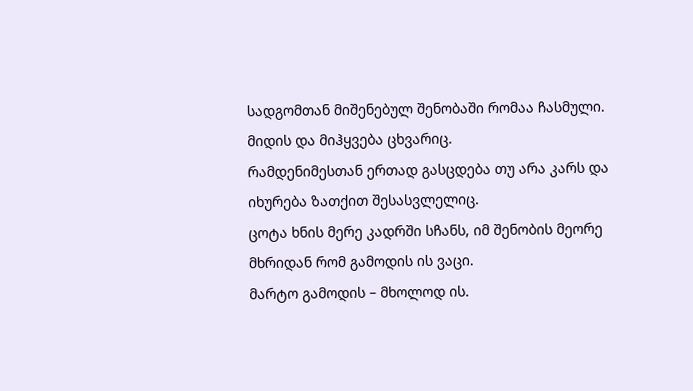სადგომთან მიშენებულ შენობაში რომაა ჩასმული.
მიდის და მიჰყვება ცხვარიც.
რამდენიმესთან ერთად გასცდება თუ არა კარს და იხურება ზათქით შესასვლელიც.
ცოტა ხნის მერე კადრში სჩანს, იმ შენობის მეორე მხრიდან რომ გამოდის ის ვაცი.
მარტო გამოდის – მხოლოდ ის.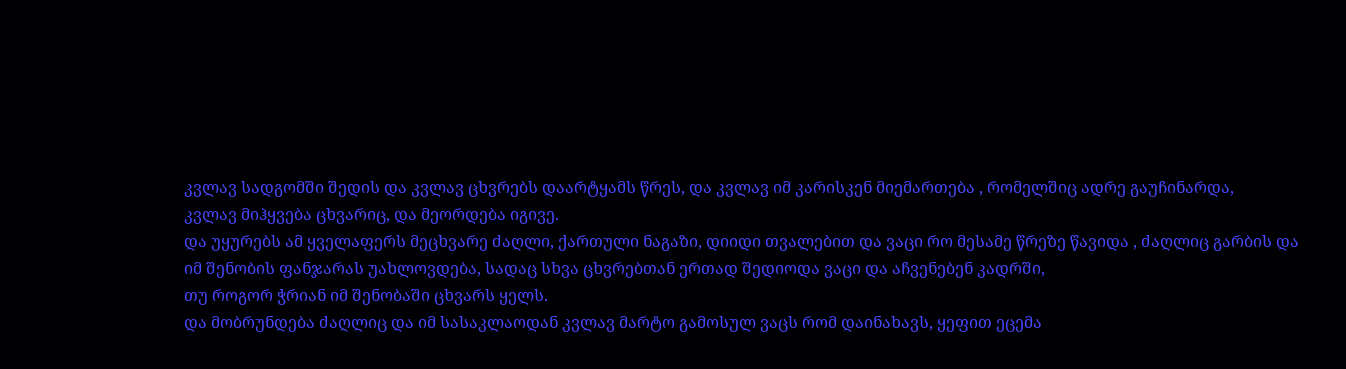კვლავ სადგომში შედის და კვლავ ცხვრებს დაარტყამს წრეს, და კვლავ იმ კარისკენ მიემართება , რომელშიც ადრე გაუჩინარდა,
კვლავ მიჰყვება ცხვარიც, და მეორდება იგივე.
და უყურებს ამ ყველაფერს მეცხვარე ძაღლი, ქართული ნაგაზი, დიიდი თვალებით და ვაცი რო მესამე წრეზე წავიდა , ძაღლიც გარბის და იმ შენობის ფანჯარას უახლოვდება, სადაც სხვა ცხვრებთან ერთად შედიოდა ვაცი და აჩვენებენ კადრში,
თუ როგორ ჭრიან იმ შენობაში ცხვარს ყელს.
და მობრუნდება ძაღლიც და იმ სასაკლაოდან კვლავ მარტო გამოსულ ვაცს რომ დაინახავს, ყეფით ეცემა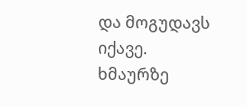და მოგუდავს იქავე.
ხმაურზე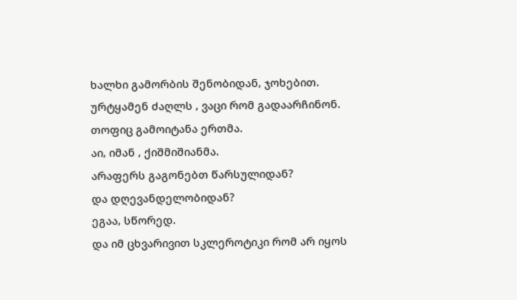ხალხი გამორბის შენობიდან, ჯოხებით.
ურტყამენ ძაღლს , ვაცი რომ გადაარჩინონ.
თოფიც გამოიტანა ერთმა.
აი, იმან , ქიშმიშიანმა.
არაფერს გაგონებთ წარსულიდან?
და დღევანდელობიდან?
ეგაა, სწორედ.
და იმ ცხვარივით სკლეროტიკი რომ არ იყოს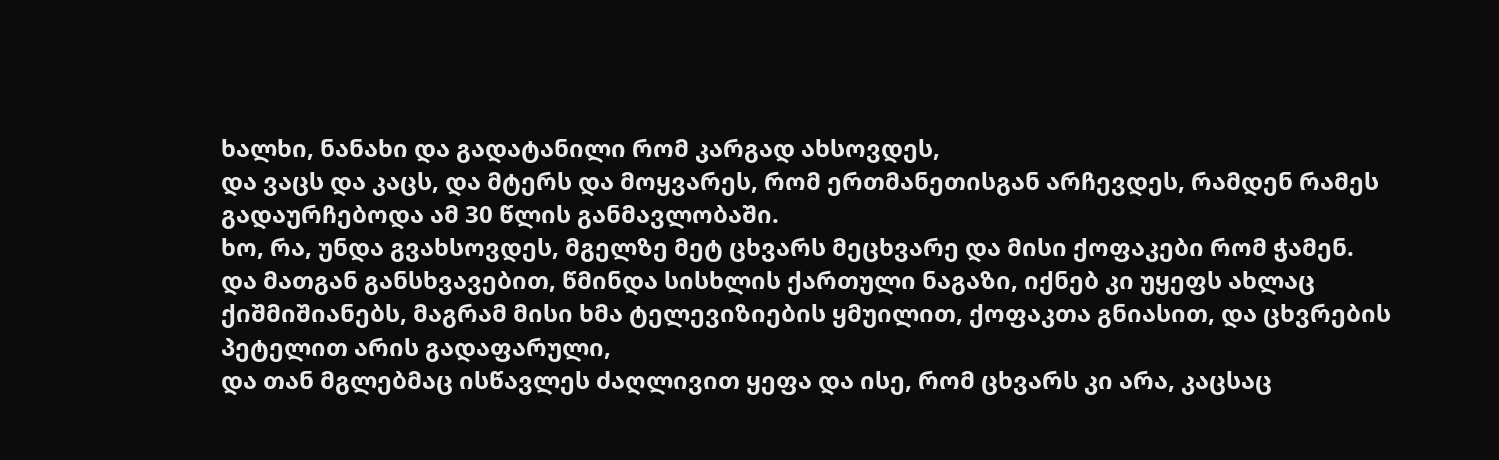ხალხი, ნანახი და გადატანილი რომ კარგად ახსოვდეს,
და ვაცს და კაცს, და მტერს და მოყვარეს, რომ ერთმანეთისგან არჩევდეს, რამდენ რამეს გადაურჩებოდა ამ 30 წლის განმავლობაში.
ხო, რა, უნდა გვახსოვდეს, მგელზე მეტ ცხვარს მეცხვარე და მისი ქოფაკები რომ ჭამენ.
და მათგან განსხვავებით, წმინდა სისხლის ქართული ნაგაზი, იქნებ კი უყეფს ახლაც ქიშმიშიანებს, მაგრამ მისი ხმა ტელევიზიების ყმუილით, ქოფაკთა გნიასით, და ცხვრების პეტელით არის გადაფარული,
და თან მგლებმაც ისწავლეს ძაღლივით ყეფა და ისე, რომ ცხვარს კი არა, კაცსაც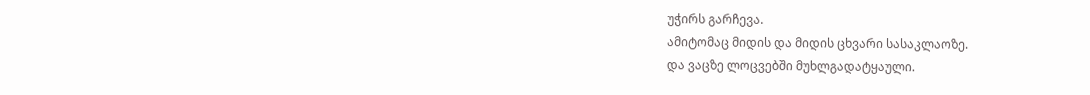უჭირს გარჩევა.
ამიტომაც მიდის და მიდის ცხვარი სასაკლაოზე.
და ვაცზე ლოცვებში მუხლგადატყაული.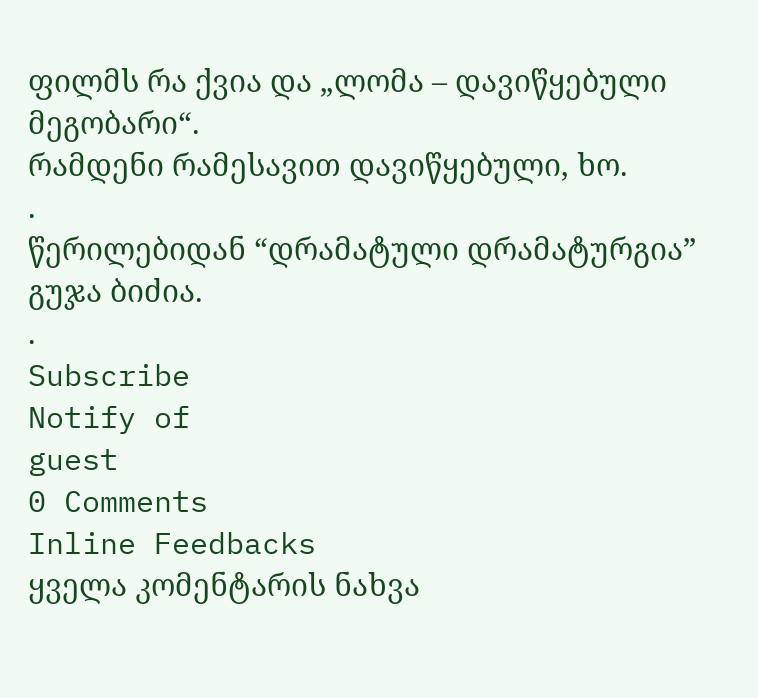ფილმს რა ქვია და „ლომა – დავიწყებული მეგობარი“.
რამდენი რამესავით დავიწყებული, ხო.
.
წერილებიდან “დრამატული დრამატურგია”
გუჯა ბიძია.
.
Subscribe
Notify of
guest
0 Comments
Inline Feedbacks
ყველა კომენტარის ნახვა